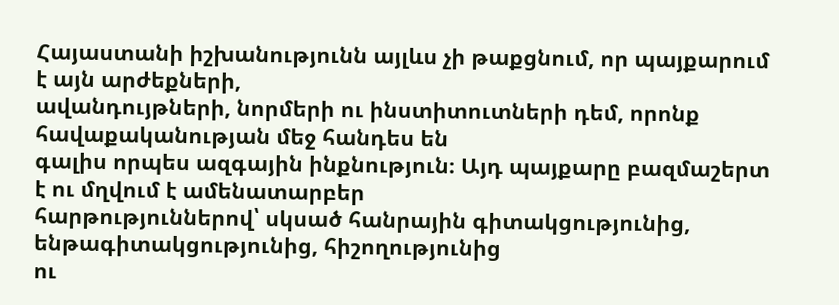Հայաստանի իշխանությունն այլևս չի թաքցնում, որ պայքարում է այն արժեքների,
ավանդույթների, նորմերի ու ինստիտուտների դեմ, որոնք հավաքականության մեջ հանդես են
գալիս որպես ազգային ինքնություն։ Այդ պայքարը բազմաշերտ է ու մղվում է ամենատարբեր
հարթություններով՝ սկսած հանրային գիտակցությունից, ենթագիտակցությունից, հիշողությունից
ու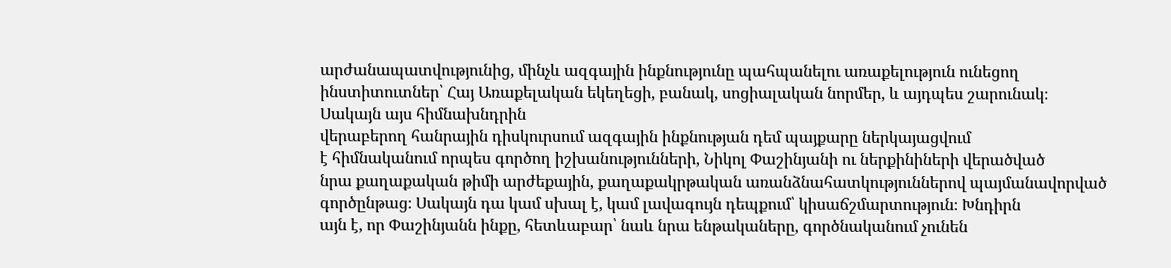արժանապատվությունից, մինչև ազգային ինքնությունը պահպանելու առաքելություն ունեցող
ինստիտուտներ՝ Հայ Առաքելական եկեղեցի, բանակ, սոցիալական նորմեր, և այդպես շարունակ։
Սակայն այս հիմնախնդրին
վերաբերող հանրային դիսկուրսում ազգային ինքնության դեմ պայքարը ներկայացվում
է հիմնականում որպես գործող իշխանությունների, Նիկոլ Փաշինյանի ու ներքինիների վերածված
նրա քաղաքական թիմի արժեքային, քաղաքակրթական առանձնահատկություններով պայմանավորված
գործընթաց։ Սակայն դա կամ սխալ է, կամ լավագույն դեպքում՝ կիսաճշմարտություն։ Խնդիրն
այն է, որ Փաշինյանն ինքը, հետևաբար՝ նաև նրա ենթակաները, գործնականում չունեն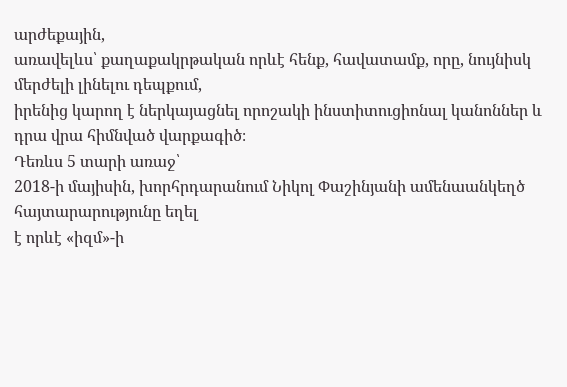արժեքային,
առավելևս՝ քաղաքակրթական որևէ հենք, հավատամք, որը, նույնիսկ մերժելի լինելու դեպքում,
իրենից կարող է ներկայացնել որոշակի ինստիտուցիոնալ կանոններ և դրա վրա հիմնված վարքագիծ։
Դեռևս 5 տարի առաջ՝
2018-ի մայիսին, խորհրդարանում Նիկոլ Փաշինյանի ամենաանկեղծ հայտարարությունը եղել
է որևէ «իզմ»-ի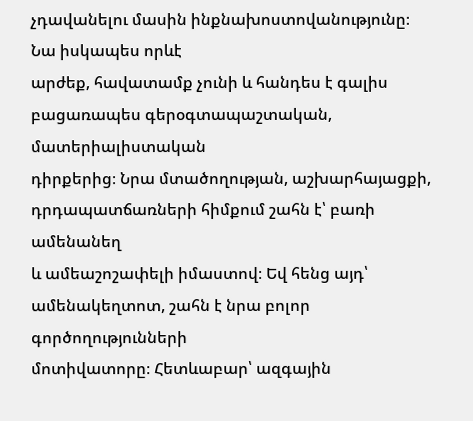չդավանելու մասին ինքնախոստովանությունը։ Նա իսկապես որևէ
արժեք, հավատամք չունի և հանդես է գալիս բացառապես գերօգտապաշտական, մատերիալիստական
դիրքերից։ Նրա մտածողության, աշխարհայացքի, դրդապատճառների հիմքում շահն է՝ բառի ամենանեղ
և ամեաշոշափելի իմաստով։ Եվ հենց այդ՝ ամենակեղտոտ, շահն է նրա բոլոր գործողությունների
մոտիվատորը։ Հետևաբար՝ ազգային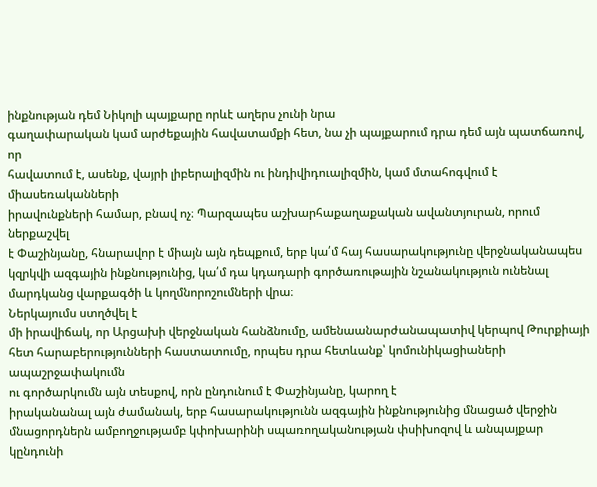ինքնության դեմ Նիկոլի պայքարը որևէ աղերս չունի նրա
գաղափարական կամ արժեքային հավատամքի հետ, նա չի պայքարում դրա դեմ այն պատճառով, որ
հավատում է, ասենք, վայրի լիբերալիզմին ու ինդիվիդուալիզմին, կամ մտահոգվում է միասեռականների
իրավունքների համար, բնավ ոչ։ Պարզապես աշխարհաքաղաքական ավանտյուրան, որում ներքաշվել
է Փաշինյանը, հնարավոր է միայն այն դեպքում, երբ կա՛մ հայ հասարակությունը վերջնականապես
կզրկվի ազգային ինքնությունից, կա՛մ դա կդադարի գործառութային նշանակություն ունենալ
մարդկանց վարքագծի և կողմնորոշումների վրա։
Ներկայումս ստղծվել է
մի իրավիճակ, որ Արցախի վերջնական հանձնումը, ամենաանարժանապատիվ կերպով Թուրքիայի
հետ հարաբերությունների հաստատումը, որպես դրա հետևանք՝ կոմունիկացիաների ապաշրջափակումն
ու գործարկումն այն տեսքով, որն ընդունում է Փաշինյանը, կարող է
իրականանալ այն ժամանակ, երբ հասարակությունն ազգային ինքնությունից մնացած վերջին
մնացորդներն ամբողջությամբ կփոխարինի սպառողականության փսիխոզով և անպայքար կընդունի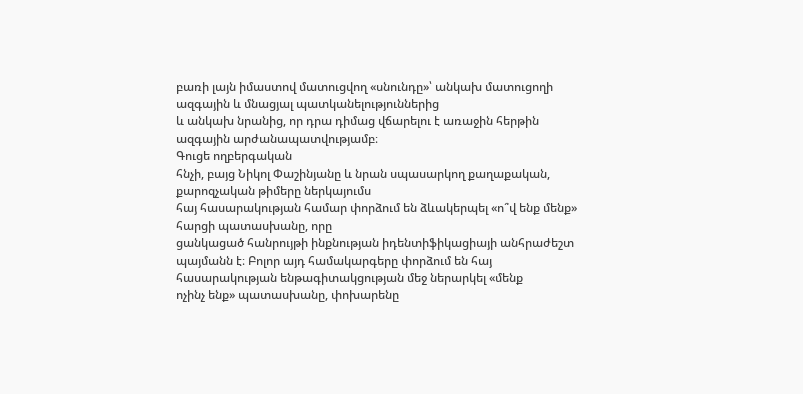բառի լայն իմաստով մատուցվող «սնունդը»՝ անկախ մատուցողի ազգային և մնացյալ պատկանելություններից
և անկախ նրանից, որ դրա դիմաց վճարելու է առաջին հերթին ազգային արժանապատվությամբ։
Գուցե ողբերգական
հնչի, բայց Նիկոլ Փաշինյանը և նրան սպասարկող քաղաքական, քարոզչական թիմերը ներկայումս
հայ հասարակության համար փորձում են ձևակերպել «ո՞վ ենք մենք» հարցի պատասխանը, որը
ցանկացած հանրույթի ինքնության իդենտիֆիկացիայի անհրաժեշտ պայմանն է։ Բոլոր այդ համակարգերը փորձում են հայ հասարակության ենթագիտակցության մեջ ներարկել «մենք
ոչինչ ենք» պատասխանը, փոխարենը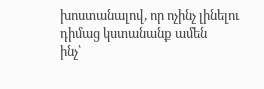խոստանալով, որ ոչինչ լինելու դիմաց կստանանք ամեն
ինչ՝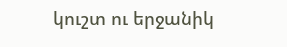կուշտ ու երջանիկ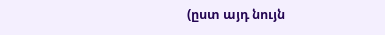(ըստ այդ նույն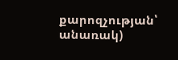քարոզչության՝ անառակ)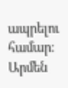ապրելու համար։
Արմեն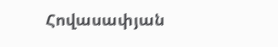Հովասափյան